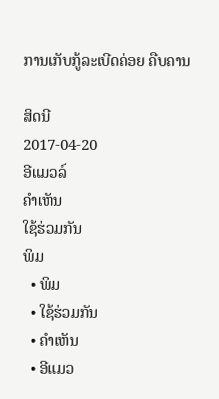ການເກັບກູ້ລະເບີດຄ່ອຍ ຄືບຄານ

ສິດນີ
2017-04-20
ອີແມວລ໌
ຄໍາເຫັນ
ໃຊ້ຮ່ວມກັນ
ພິມ
  • ພິມ
  • ໃຊ້ຮ່ວມກັນ
  • ຄໍາເຫັນ
  • ອີແມວ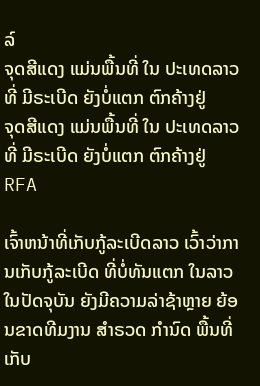ລ໌
ຈຸດສີແດງ ແມ່ນພື້ນທີ່ ໃນ ປະເທດລາວ ທີ່ ມີຣະເບີດ ຍັງບໍ່ແຕກ ຕົກຄ້າງຢູ່
ຈຸດສີແດງ ແມ່ນພື້ນທີ່ ໃນ ປະເທດລາວ ທີ່ ມີຣະເບີດ ຍັງບໍ່ແຕກ ຕົກຄ້າງຢູ່
RFA

ເຈົ້າຫນ້າທີ່ເກັບກູ້ລະເບີດລາວ ເວົ້າວ່າການເກັບກູ້ລະເບີດ ທີ່ບໍ່ທັນແຕກ ໃນລາວ ໃນປັດຈຸບັນ ຍັງມີຄວາມລ່າຊ້າຫຼາຍ ຍ້ອນຂາດທີມງານ ສຳຣວດ ກຳນົດ ພື້ນທີ່ເກັບ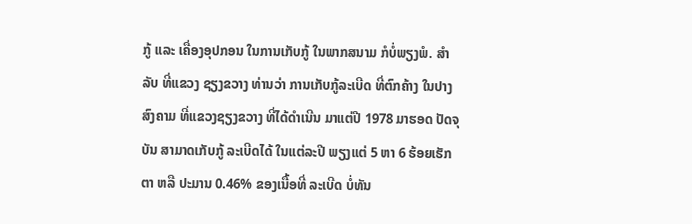ກູ້ ແລະ ເຄື່ອງອຸປກອນ ໃນການເກັບກູ້ ໃນພາກສນາມ ກໍບໍ່ພຽງພໍ. ສຳລັບ ທີ່ແຂວງ ຊຽງຂວາງ ທ່ານວ່າ ການເກັບກູ້ລະເບີດ ທີ່ຕົກຄ້າງ ໃນປາງສົງຄາມ ທີ່ແຂວງຊຽງຂວາງ ທີ່ໄດ້ດຳເນີນ ມາແຕ່ປີ 1978 ມາຮອດ ປັດຈຸບັນ ສາມາດເກັບກູ້ ລະເບີດໄດ້ ໃນແຕ່ລະປີ ພຽງແຕ່ 5 ຫາ 6 ຮ້ອຍເຮັກຕາ ຫລື ປະມານ 0.46% ຂອງເນື້ອທີ່ ລະເບີດ ບໍ່ທັນ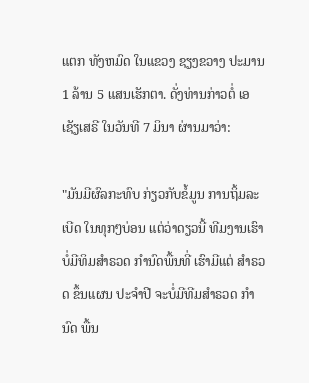ແຕກ ທັງຫມົດ ໃນແຂວງ ຊຽງຂວາງ ປະມານ 1 ລ້ານ 5 ແສນເຮັກຕາ. ດັ່ງທ່ານກ່າວຕໍ່ ເອເຊັຽເສຣີ ໃນວັນທີ 7 ມິນາ ຜ່ານມາວ່າ:

"ມັນມີຜົລກະທົບ ກ່ຽວກັບຂໍ້ມູນ ການຖິ້ມລະເບີດ ໃນທຸກໆບ່ອນ ແຕ່ວ່າດຽວນີ້ ທີມງານເຮົາ ບໍ່ມີທິມສຳຣວດ ກຳນົດພື້ນທີ່ ເຮົາມີແຕ່ ສຳຣວດ ຂຶ້ນແຜນ ປະຈຳປີ ຈະບໍ່ມີທີມສຳຣວດ ກຳນົດ ພື້ນ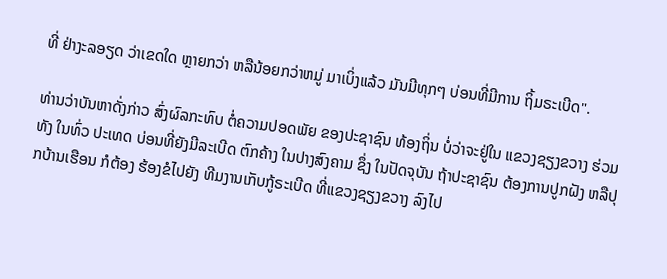ທີ່ ຢ່າງະລອຽດ ວ່າເຂດໃດ ຫຼາຍກວ່າ ຫລືນ້ອຍກວ່າຫມູ່ ມາເບິ່ງແລ້ວ ມັນມີທຸກໆ ບ່ອນທີ່ມີການ ຖິ້ມຣະເບີດ".

ທ່ານວ່າບັນຫາດັ່ງກ່າວ ສົ່ງຜົລກະທົບ ຕໍ່ຄວາມປອດພັຍ ຂອງປະຊາຊົນ ທ້ອງຖິ່ນ ບໍ່ວ່າຈະຢູ່ໃນ ແຂວງຊຽງຂວາງ ຮ່ວມທັງ ໃນທົ່ວ ປະເທດ ບ່ອນທີ່ຍັງມີລະເບີດ ຕົກຄ້າງ ໃນປາງສົງຄາມ ຊຶ່ງ ໃນປັດຈຸບັນ ຖ້າປະຊາຊົນ ຕ້ອງການປູກຝັງ ຫລືປຸກບ້ານເຮືອນ ກໍຕ້ອງ ຮ້ອງຂໍໄປຍັງ ທີມງານເກັບກູ້ຣະເບີດ ທີ່ແຂວງຊຽງຂວາງ ລົງໄປ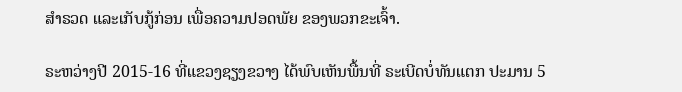ສຳຣວດ ແລະເກັບກູ້ກ່ອນ ເພື່ອຄວາມປອດພັຍ ຂອງພວກຂະເຈົ້າ.

ຣະຫວ່າງປີ 2015-16 ທີ່ແຂວງຊຽງຂວາງ ໄດ້ພົບເຫັນພື້ນທີ່ ຣະເບີດບໍ່ທັນແຕກ ປະມານ 5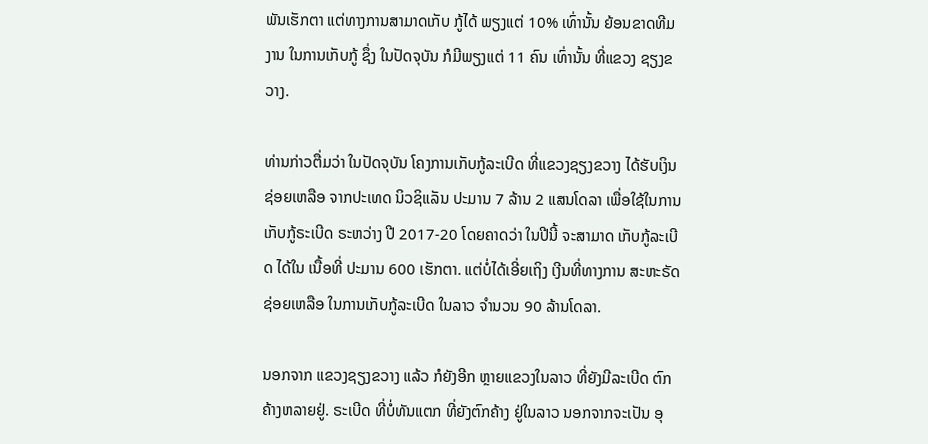ພັນເຮັກຕາ ແຕ່ທາງການສາມາດເກັບ ກູ້ໄດ້ ພຽງແຕ່ 10% ເທົ່ານັ້ນ ຍ້ອນຂາດທີມງານ ໃນການເກັບກູ້ ຊຶ່ງ ໃນປັດຈຸບັນ ກໍມີພຽງແຕ່ 11 ຄົນ ເທົ່ານັ້ນ ທີ່ແຂວງ ຊຽງຂວາງ.

ທ່ານກ່າວຕື່ມວ່າ ໃນປັດຈຸບັນ ໂຄງການເກັບກູ້ລະເບີດ ທີ່ແຂວງຊຽງຂວາງ ໄດ້ຮັບເງິນຊ່ອຍເຫລືອ ຈາກປະເທດ ນິວຊິແລັນ ປະມານ 7 ລ້ານ 2 ແສນໂດລາ ເພື່ອໃຊ້ໃນການເກັບກູ້ຣະເບີດ ຣະຫວ່າງ ປີ 2017-20 ໂດຍຄາດວ່າ ໃນປີນີ້ ຈະສາມາດ ເກັບກູ້ລະເບີດ ໄດ້ໃນ ເນື້ອທີ່ ປະມານ 600 ເຮັກຕາ. ແຕ່ບໍ່ໄດ້ເອີ່ຍເຖິງ ເງີນທີ່ທາງການ ສະຫະຣັດ ຊ່ອຍເຫລືອ ໃນການເກັບກູ້ລະເບີດ ໃນລາວ ຈຳນວນ 90 ລ້ານໂດລາ.

ນອກຈາກ ແຂວງຊຽງຂວາງ ແລ້ວ ກໍຍັງອີກ ຫຼາຍແຂວງໃນລາວ ທີ່ຍັງມີລະເບີດ ຕົກຄ້າງຫລາຍຢູ່. ຣະເບີດ ທີ່ບໍ່ທັນແຕກ ທີ່ຍັງຕົກຄ້າງ ຢູ່ໃນລາວ ນອກຈາກຈະເປັນ ອຸ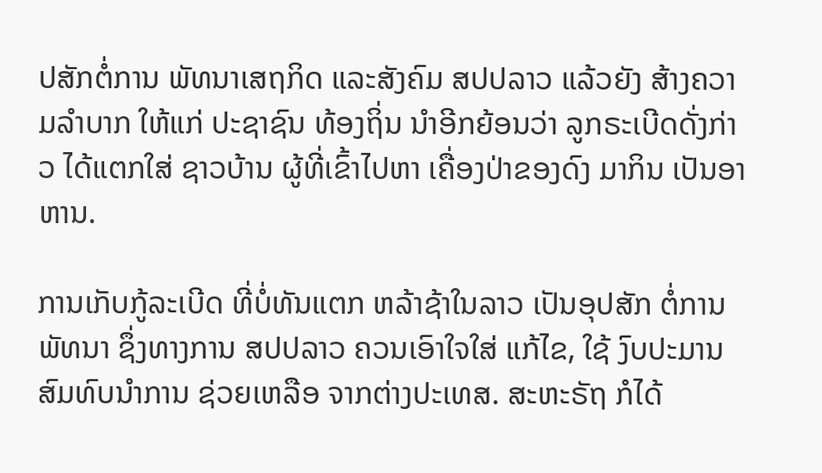ປສັກຕໍ່ການ ພັທນາເສຖກິດ ແລະສັງຄົມ ສປປລາວ ແລ້ວຍັງ ສ້າງຄວາມລຳບາກ ໃຫ້ແກ່ ປະຊາຊົນ ທ້ອງຖິ່ນ ນຳອີກຍ້ອນວ່າ ລູກຣະເບີດດັ່ງກ່າວ ໄດ້ແຕກໃສ່ ຊາວບ້ານ ຜູ້ທີ່ເຂົ້າໄປຫາ ເຄື່ອງປ່າຂອງດົງ ມາກິນ ເປັນອາຫານ.

ການເກັບກູ້ລະເບີດ ທີ່ບໍ່ທັນແຕກ ຫລ້າຊ້າໃນລາວ ເປັນອຸປສັກ ຕໍ່ການພັທນາ ຊຶ່ງທາງການ ສປປລາວ ຄວນເອົາໃຈໃສ່ ແກ້ໄຂ, ໃຊ້ ງົບປະມານ ສົມທົບນຳການ ຊ່ວຍເຫລືອ ຈາກຕ່າງປະເທສ. ສະຫະຣັຖ ກໍໄດ້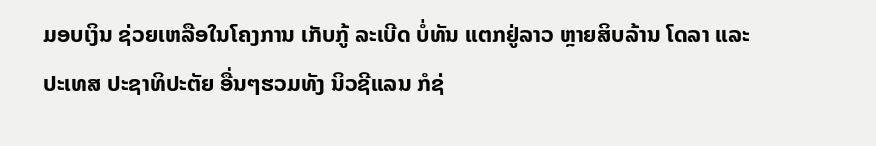ມອບເງິນ ຊ່ວຍເຫລືອໃນໂຄງການ ເກັບກູ້ ລະເບີດ ບໍ່ທັນ ແຕກຢູ່ລາວ ຫຼາຍສິບລ້ານ ໂດລາ ແລະ ປະເທສ ປະຊາທິປະຕັຍ ອື່ນໆຮວມທັງ ນິວຊີແລນ ກໍຊ່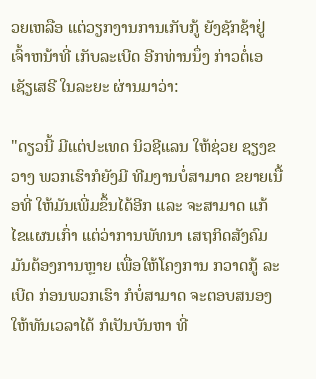ວຍເຫລືອ ແຕ່ວຽກງານການເກັບກູ້ ຍັງຊັກຊ້າຢູ່ ເຈົ້າຫນ້າທີ່ ເກັບລະເບີດ ອີກທ່ານນຶ່ງ ກ່າວຕໍ່ເອເຊັຽເສຣີ ໃນລະຍະ ຜ່ານມາວ່າ:

"ດຽວນີ້ ມີແຕ່ປະເທດ ນິວຊີແລນ ໃຫ້ຊ່ວຍ ຊຽງຂວາງ ພວກເຮົາກໍຍັງມີ ທີມງານບໍ່ສາມາດ ຂຍາຍເນື້ອທີ່ ໃຫ້ມັນເພີ່ມຂຶ້ນໄດ້ອີກ ແລະ ຈະສາມາດ ແກ້ໄຂແຜນເກົ່າ ແຕ່ວ່າການພັທນາ ເສຖກິດສັງຄົມ ມັນຕ້ອງການຫຼາຍ ເພື່ອໃຫ້ໂຄງການ ກວາດກູ້ ລະເບີດ ກ່ອນພວກເຮົາ ກໍບໍ່ສາມາດ ຈະຕອບສນອງ ໃຫ້ທັນເວລາໄດ້ ກໍເປັນບັນຫາ ທີ່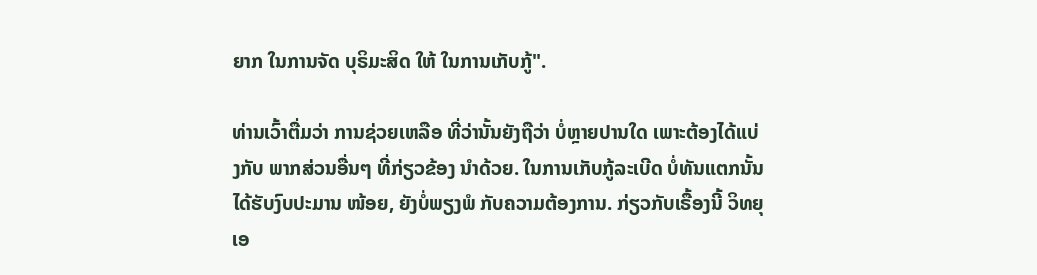ຍາກ ໃນການຈັດ ບຸຣິມະສິດ ໃຫ້ ໃນການເກັບກູ້".

ທ່ານເວົ້າຕື່ມວ່າ ການຊ່ວຍເຫລືອ ທີ່ວ່ານັ້ນຍັງຖືວ່າ ບໍ່ຫຼາຍປານໃດ ເພາະຕ້ອງໄດ້ແບ່ງກັບ ພາກສ່ວນອື່ນໆ ທີ່ກ່ຽວຂ້ອງ ນຳດ້ວຍ. ໃນການເກັບກູ້ລະເບີດ ບໍ່ທັນແຕກນັ້ນ ໄດ້ຮັບງົບປະມານ ໜ້ອຍ, ຍັງບໍ່ພຽງພໍ ກັບຄວາມຕ້ອງການ. ກ່ຽວກັບເຣື້ອງນີ້ ວິທຍຸ ເອ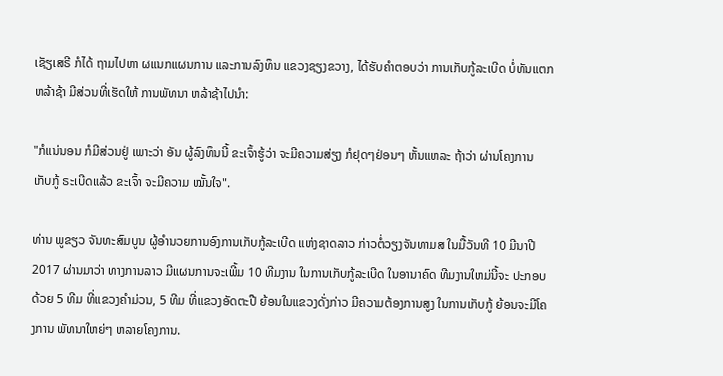ເຊັຽເສຣີ ກໍໄດ້ ຖາມໄປຫາ ຜແນກແຜນການ ແລະການລົງທຶນ ແຂວງຊຽງຂວາງ, ໄດ້ຮັບຄຳຕອບວ່າ ການເກັບກູ້ລະເບີດ ບໍ່ທັນແຕກ ຫລ້າຊ້າ ມີສ່ວນທີ່ເຮັດໃຫ້ ການພັທນາ ຫລ້າຊ້າໄປນຳ:

"ກໍແນ່ນອນ ກໍມີສ່ວນຢູ່ ເພາະວ່າ ອັນ ຜູ້ລົງທຶນນີ້ ຂະເຈົ້າຮູ້ວ່າ ຈະມີຄວາມສ່ຽງ ກໍຢຸດໆຢ່ອນໆ ຫັ້ນແຫລະ ຖ້າວ່າ ຜ່ານໂຄງການ ເກັບກູ້ ຣະເບີດແລ້ວ ຂະເຈົ້າ ຈະມີຄວາມ ໝັ້ນໃຈ".

ທ່ານ ພູຂຽວ ຈັນທະສົມບູນ ຜູ້ອຳນວຍການອົງການເກັບກູ້ລະເບີດ ແຫ່ງຊາດລາວ ກ່າວຕໍ່ວຽງຈັນທາມສ ໃນມື້ວັນທີ 10 ມີນາປີ 2017 ຜ່ານມາວ່າ ທາງການລາວ ມີແຜນການຈະເພີ້ມ 10 ທີມງານ ໃນການເກັບກູ້ລະເບີດ ໃນອານາຄົດ ທີມງານໃຫມ່ນີ້ຈະ ປະກອບດ້ວຍ 5 ທີມ ທີ່ແຂວງຄຳມ່ວນ, 5 ທີມ ທີ່ແຂວງອັດຕະປື ຍ້ອນໃນແຂວງດັ່ງກ່າວ ມີຄວາມຕ້ອງການສູງ ໃນການເກັບກູ້ ຍ້ອນຈະມີໂຄງການ ພັທນາໃຫຍ່ໆ ຫລາຍໂຄງການ.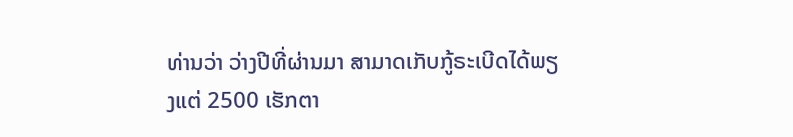ທ່ານວ່າ ວ່າງປີທີ່ຜ່ານມາ ສາມາດເກັບກູ້ຣະເບີດໄດ້ພຽງແຕ່ 2500 ເຮັກຕາ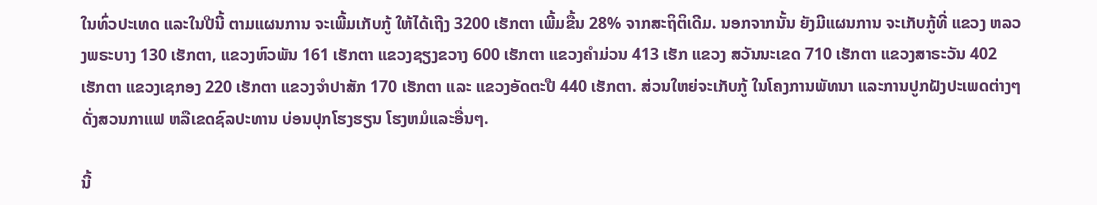ໃນທົ່ວປະເທດ ແລະໃນປີນີ້ ຕາມແຜນການ ຈະເພີ້ມເກັບກູ້ ໃຫ້ໄດ້ເຖີງ 3200 ເຮັກຕາ ເພີ້ມຂື້ນ 28% ຈາກສະຖິຕິເດີມ. ນອກຈາກນັ້ນ ຍັງມີແຜນການ ຈະເກັບກູ້ທີ່ ແຂວງ ຫລວງພຣະບາງ 130 ເຮັກຕາ, ແຂວງຫົວພັນ 161 ເຮັກຕາ ແຂວງຊຽງຂວາງ 600 ເຮັກຕາ ແຂວງຄຳມ່ວນ 413 ເຮັກ ແຂວງ ສວັນນະເຂດ 710 ເຮັກຕາ ແຂວງສາຣະວັນ 402 ເຮັກຕາ ແຂວງເຊກອງ 220 ເຮັກຕາ ແຂວງຈຳປາສັກ 170 ເຮັກຕາ ແລະ ແຂວງອັດຕະປື 440 ເຮັກຕາ. ສ່ວນໃຫຍ່ຈະເກັບກູ້ ໃນໂຄງການພັທນາ ແລະການປູກຝັງປະເພດຕ່າງໆ ດັ່ງສວນກາແຟ ຫລືເຂດຊົລປະທານ ບ່ອນປຸກໂຮງຮຽນ ໂຮງຫມໍແລະອື່ນໆ.

ນີ້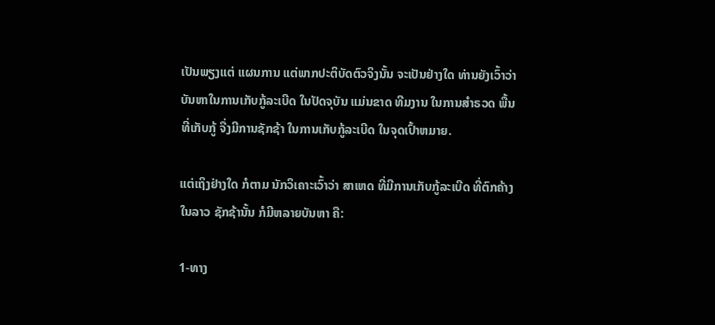ເປັນພຽງແຕ່ ແຜນການ ແຕ່ພາກປະຕິບັດຕົວຈິງນັ້ນ ຈະເປັນຢ່າງໃດ ທ່ານຍັງເວົ້າວ່າ ບັນຫາໃນການເກັບກູ້ລະເບີດ ໃນປັດຈຸບັນ ແມ່ນຂາດ ທີມງານ ໃນການສຳຣວດ ພື້ນທີ່ເກັບກູ້ ຈື່ງມີການຊັກຊ້າ ໃນການເກັບກູ້ລະເບີດ ໃນຈຸດເປົ້າຫມາຍ.

ແຕ່ເຖິງຢ່າງໃດ ກໍຕາມ ນັກວິເຄາະເວົ້າວ່າ ສາເຫດ ທີ່ມີການເກັບກູ້ລະເບີດ ທີ່ຕົກຄ້າງໃນລາວ ຊັກຊ້ານັ້ນ ກໍມີຫລາຍບັນຫາ ຄື:

1-ທາງ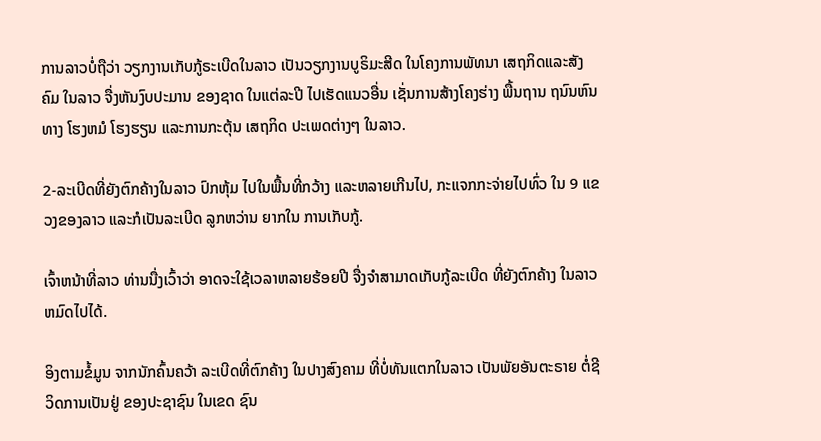ການລາວບໍ່ຖືວ່າ ວຽກງານເກັບກູ້ຣະເບີດໃນລາວ ເປັນວຽກງານບູຣິມະສີດ ໃນໂຄງການພັທນາ ເສຖກິດແລະສັງຄົມ ໃນລາວ ຈື່ງຫັນງົບປະມານ ຂອງຊາດ ໃນແຕ່ລະປີ ໄປເຮັດແນວອື່ນ ເຊັ່ນການສ້າງໂຄງຮ່າງ ພື້ນຖານ ຖນົນຫົນທາງ ໂຮງຫມໍ ໂຮງຮຽນ ແລະການກະຕຸ້ນ ເສຖກິດ ປະເພດຕ່າງໆ ໃນລາວ.

2-ລະເບີດທີ່ຍັງຕົກຄ້າງໃນລາວ ປົກຫຸ້ມ ໄປໃນພື້ນທີ່ກວ້າງ ແລະຫລາຍເກີນໄປ, ກະແຈກກະຈ່າຍໄປທົ່ວ ໃນ 9 ແຂວງຂອງລາວ ແລະກໍເປັນລະເບີດ ລູກຫວ່ານ ຍາກໃນ ການເກັບກູ້.

ເຈົ້າຫນ້າທີ່ລາວ ທ່ານນື່ງເວົ້າວ່າ ອາດຈະໃຊ້ເວລາຫລາຍຮ້ອຍປີ ຈື່ງຈຳສາມາດເກັບກູ້ລະເບີດ ທີ່ຍັງຕົກຄ້າງ ໃນລາວ ຫມົດໄປໄດ້.

ອິງຕາມຂໍ້ມູນ ຈາກນັກຄົ້ນຄວ້າ ລະເບີດທີ່ຕົກຄ້າງ ໃນປາງສົງຄາມ ທີ່ບໍ່ທັນແຕກໃນລາວ ເປັນພັຍອັນຕະຣາຍ ຕໍ່ຊີວິດການເປັນຢູ່ ຂອງປະຊາຊົນ ໃນເຂດ ຊົນ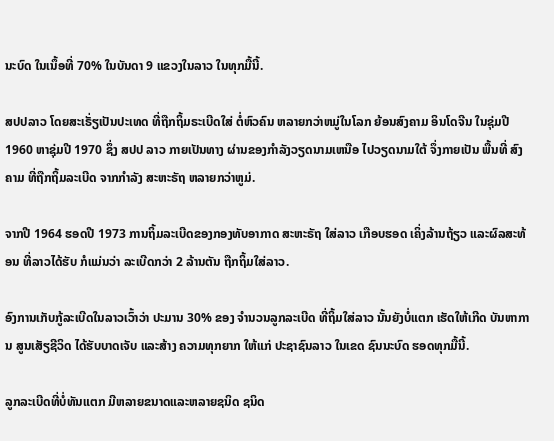ນະບົດ ໃນເນຶ້ອທີ່ 70% ໃນບັນດາ 9 ແຂວງໃນລາວ ໃນທຸກມື້ນີ້.

ສປປລາວ ໂດຍສະເຣັ່ຽເປັນປະເທດ ທີ່ຖືກຖິ້ມຣະເບີດໃສ່ ຕໍ່ຫົວຄົນ ຫລາຍກວ່າຫມູ່ໃນໂລກ ຍ້ອນສົງຄາມ ອິນໂດຈີນ ໃນຊຸ່ມປີ 1960 ຫາຊຸ່ມປີ 1970 ຊຶ່ງ ສປປ ລາວ ກາຍເປັນທາງ ຜ່ານຂອງກຳລັງວຽດນາມເຫນືອ ໄປວຽດນາມໃຕ້ ຈຶ່ງກາຍເປັນ ພື້ນທີ່ ສົງຄາມ ທີ່ຖືກຖິ້ມລະເບີດ ຈາກກຳລັງ ສະຫະຣັຖ ຫລາຍກວ່າຫູມ່.

ຈາກປີ 1964 ຮອດປີ 1973 ການຖິ້ມລະເບີດຂອງກອງທັບອາກາດ ສະຫະຣັຖ ໃສ່ລາວ ເກືອບຮອດ ເຄິ່ງລ້ານຖ້ຽວ ແລະຜົລສະທ້ອນ ທີ່ລາວໄດ້ຮັບ ກໍແມ່ນວ່າ ລະເບີດກວ່າ 2 ລ້ານຕັນ ຖືກຖິ້ມໃສ່ລາວ.

ອົງການເກັບກູ້ລະເບີດໃນລາວເວົ້າວ່າ ປະມານ 30% ຂອງ ຈຳນວນລູກລະເບີດ ທີ່ຖິ້ມໃສ່ລາວ ນັ້ນຍັງບໍ່ແຕກ ເຮັດໃຫ້ເກີດ ບັນຫາການ ສູນເສັຽຊີວິດ ໄດ້ຮັບບາດເຈັບ ແລະສ້າງ ຄວາມທຸກຍາກ ໃຫ້ແກ່ ປະຊາຊົນລາວ ໃນເຂດ ຊົນນະບົດ ຮອດທຸກມື້ນີ້.

ລູກລະເບີດທີ່ບໍ່ທັນແຕກ ມີຫລາຍຂນາດແລະຫລາຍຊນິດ ຊນິດ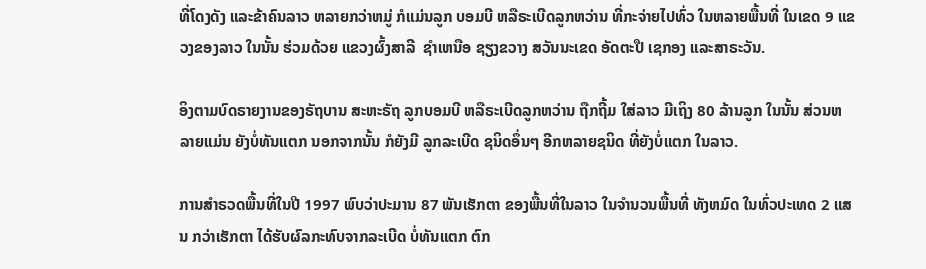ທີ່ໂດງດັງ ແລະຂ້າຄົນລາວ ຫລາຍກວ່າຫມູ່ ກໍແມ່ນລູກ ບອມບີ ຫລືຣະເບີດລູກຫວ່ານ ທີ່ກະຈ່າຍໄປທົ່ວ ໃນຫລາຍພື້ນທີ່ ໃນເຂດ 9 ແຂວງຂອງລາວ ໃນນັ້ນ ຮ່ວມດ້ວຍ ແຂວງຜົ້ງສາລີ  ຊຳເຫນືອ ຊຽງຂວາງ ສວັນນະເຂດ ອັດຕະປື ເຊກອງ ແລະສາຣະວັນ.

ອິງຕາມບົດຣາຍງານຂອງຣັຖບານ ສະຫະຣັຖ ລູກບອມບີ ຫລືຣະເບີດລູກຫວ່ານ ຖືກຖີ້ມ ໃສ່ລາວ ມີເຖິງ 80 ລ້ານລູກ ໃນນັ້ນ ສ່ວນຫລາຍແມ່ນ ຍັງບໍ່ທັນແຕກ ນອກຈາກນັ້ນ ກໍຍັງມີ ລູກລະເບີດ ຊນິດອຶ່ນໆ ອີກຫລາຍຊນິດ ທີ່ຍັງບໍ່ແຕກ ໃນລາວ.

ການສຳຣວດພື້ນທີ່ໃນປີ 1997 ພົບວ່າປະມານ 87 ພັນເຮັກຕາ ຂອງພື້ນທີ່ໃນລາວ ໃນຈຳນວນພື້ນທີ່ ທັງຫມົດ ໃນທົ່ວປະເທດ 2 ແສນ ກວ່າເຮັກຕາ ໄດ້ຮັບຜົລກະທົບຈາກລະເບີດ ບໍ່ທັນແຕກ ຕົກ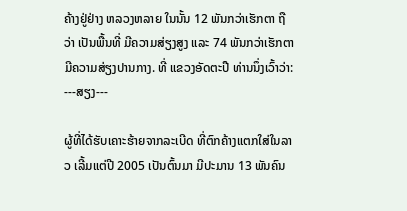ຄ້າງຢູ່ຢ່າງ ຫລວງຫລາຍ ໃນນັ້ນ 12 ພັນກວ່າເຮັກຕາ ຖືວ່າ ເປັນພື້ນທີ່ ມີຄວາມສ່ຽງສູງ ແລະ 74 ພັນກວ່າເຮັກຕາ ມີຄວາມສ່ຽງປານກາງ. ທີ່ ແຂວງອັດຕະປື ທ່ານນຶ່ງເວົ້າວ່າ: ---ສຽງ---

ຜູ້ທີ່ໄດ້ຮັບເຄາະຮ້າຍຈາກລະເບີດ ທີ່ຕົກຄ້າງແຕກໃສ່ໃນລາວ ເລີ້ມແຕ່ປີ 2005 ເປັນຕົ້ນມາ ມີປະມານ 13 ພັນຄົນ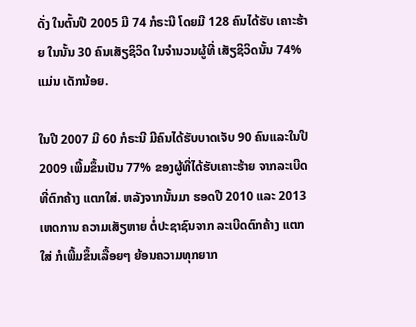ດັ່ງ ໃນຕົ້ນປີ 2005 ມີ 74 ກໍຣະນີ ໂດຍມີ 128 ຄົນໄດ້ຮັບ ເຄາະຮ້າຍ ໃນນັ້ນ 30 ຄົນເສັຽຊິວິດ ໃນຈຳນວນຜູ້ທີ່ ເສັຽຊິວິດນັ້ນ 74% ແມ່ນ ເດັກນ້ອຍ.

ໃນປີ 2007 ມີ 60 ກໍຣະນີ ມີຄົນໄດ້ຮັບບາດເຈັບ 90 ຄົນແລະໃນປີ 2009 ເພີ້ມຂຶ້ນເປັນ 77% ຂອງຜູ້ທີ່ໄດ້ຮັບເຄາະຮ້າຍ ຈາກລະເບີດທີ່ຕົກຄ້າງ ແຕກໃສ່. ຫລັງຈາກນັ້ນມາ ຮອດປີ 2010 ແລະ 2013 ເຫດການ ຄວາມເສັຽຫາຍ ຕໍ່ປະຊາຊົນຈາກ ລະເບີດຕົກຄ້າງ ແຕກໃສ່ ກໍເພີ້ມຂຶ້ນເລື້ອຍໆ ຍ້ອນຄວາມທຸກຍາກ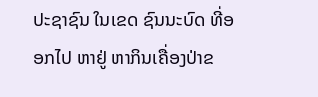ປະຊາຊົນ ໃນເຂດ ຊົນນະບົດ ທີ່ອອກໄປ ຫາຢູ່ ຫາກິນເຄື່ອງປ່າຂ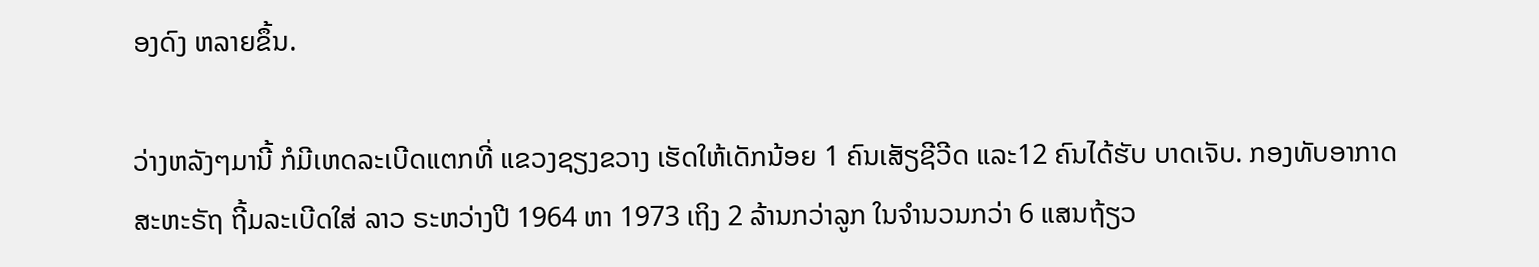ອງດົງ ຫລາຍຂຶ້ນ.

ວ່າງຫລັງໆມານີ້ ກໍມີເຫດລະເບີດແຕກທີ່ ແຂວງຊຽງຂວາງ ເຮັດໃຫ້ເດັກນ້ອຍ 1 ຄົນເສັຽຊີວີດ ແລະ12 ຄົນໄດ້ຮັບ ບາດເຈັບ. ກອງທັບອາກາດ ສະຫະຣັຖ ຖີ້ມລະເບີດໃສ່ ລາວ ຣະຫວ່າງປີ 1964 ຫາ 1973 ເຖິງ 2 ລ້ານກວ່າລູກ ໃນຈຳນວນກວ່າ 6 ແສນຖ້ຽວ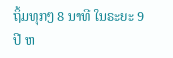ຖິ້ມທຸກໆ 8 ນາທີ ໃນຣະຍະ 9 ປີ ຫ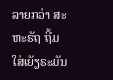ລາຍກວ່າ ສະຫະຣັຖ ຖີ້ມໃສ່ເຍັຽຣະມັນ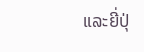ແລະຍີ່ປຸ່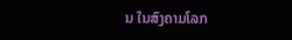ນ ໃນສົງຄາມໂລກ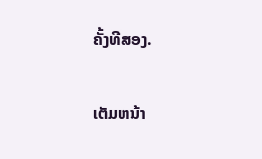ຄັ້ງທີສອງ.

ເຕັມຫນ້າ